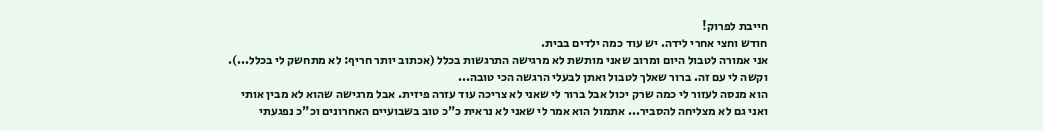חייבת לפרוק!
חודש וחצי אחרי לידה. יש עוד כמה ילדים בבית.
אני אמורה לטבול היום ומרוב שאני מותשת לא מרגישה התרגשות בכלל (אכתוב יותר חריף: לא מתחשק לי בכלל...). וקשה לי עם זה. ברור שאלך לטבול ואתן לבעלי הרגשה הכי טובה...
הוא מנסה לעזור לי כמה שרק יכול אבל ברור לי שאני לא צריכה עוד עזרה פיזית. אבל מרגישה שהוא לא מבין אותי ואני גם לא מצליחה להסביר... אתמול הוא אמר לי שאני לא נראית כ"כ טוב בשבועיים האחרונים וכ"כ נפגעתי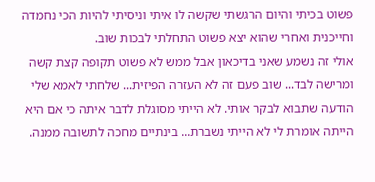פשוט בכיתי והיום הרגשתי שקשה לו איתי וניסיתי להיות הכי נחמדה וחייכנית ואחרי שהוא יצא פשוט התחלתי לבכות שוב.
אולי זה נשמע שאני בדיכאון אבל ממש לא פשוט תקופה קצת קשה ומרישה לבד... שוב פעם זה לא העזרה הפיזית... שלחתי לאמא שלי הודעה שתבוא לבקר אותי. לא הייתי מסוגלת לדבר איתה כי אם היא הייתה אומרת לי לא הייתי נשברת... בינתיים מחכה לתשובה ממנה.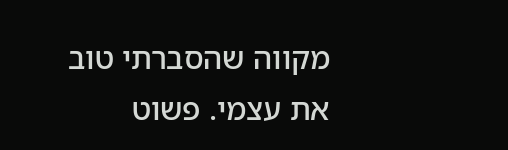מקווה שהסברתי טוב את עצמי. פשוט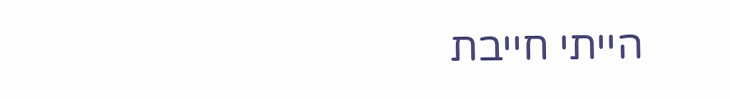הייתי חייבת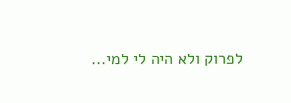לפרוק ולא היה לי למי...